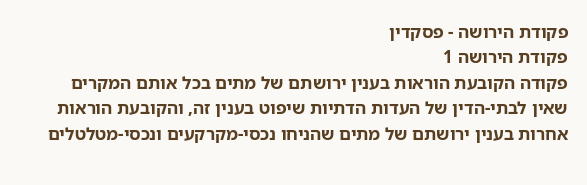פקודת הירושה - פסקדין
פקודת הירושה 1
פקודה הקובעת הוראות בענין ירושתם של מתים בכל אותם המקרים שאין לבתי-הדין של העדות הדתיות שיפוט בענין זה, והקובעת הוראות אחרות בענין ירושתם של מתים שהניחו נכסי-מקרקעים ונכסי-מטלטלים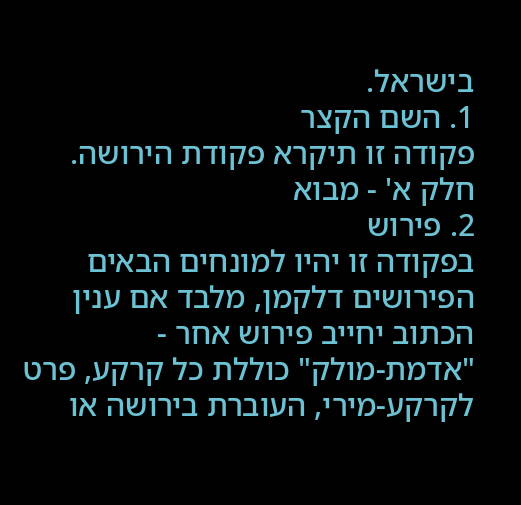בישראל.
1. השם הקצר
פקודה זו תיקרא פקודת הירושה.
חלק א' - מבוא
2. פירוש
בפקודה זו יהיו למונחים הבאים הפירושים דלקמן, מלבד אם ענין הכתוב יחייב פירוש אחר -
"אדמת-מולק" כוללת כל קרקע, פרט לקרקע-מירי, העוברת בירושה או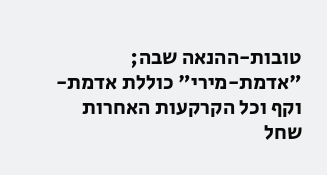טובות-ההנאה שבה;
"אדמת-מירי" כוללת אדמת-וקף וכל הקרקעות האחרות שחל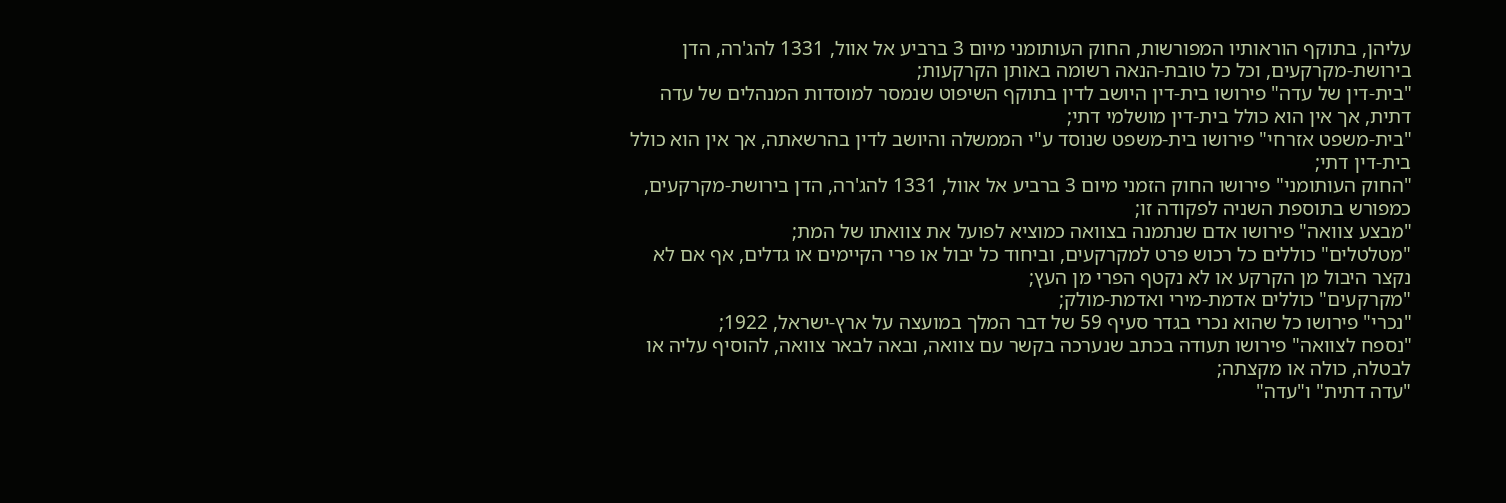עליהן, בתוקף הוראותיו המפורשות, החוק העותומני מיום 3 ברביע אל אוול, 1331 להג'רה, הדן בירושת-מקרקעים, וכל כל טובת-הנאה רשומה באותן הקרקעות;
"בית-דין של עדה" פירושו בית-דין היושב לדין בתוקף השיפוט שנמסר למוסדות המנהלים של עדה דתית, אך אין הוא כולל בית-דין מושלמי דתי;
"בית-משפט אזרחי" פירושו בית-משפט שנוסד ע"י הממשלה והיושב לדין בהרשאתה, אך אין הוא כולל בית-דין דתי;
"החוק העותומני" פירושו החוק הזמני מיום 3 ברביע אל אוול, 1331 להג'רה, הדן בירושת-מקרקעים, כמפורש בתוספת השניה לפקודה זו;
"מבצע צוואה" פירושו אדם שנתמנה בצוואה כמוציא לפועל את צוואתו של המת;
"מטלטלים" כוללים כל רכוש פרט למקרקעים, וביחוד כל יבול או פרי הקיימים או גדלים, אף אם לא נקצר היבול מן הקרקע או לא נקטף הפרי מן העץ;
"מקרקעים" כוללים אדמת-מירי ואדמת-מולק;
"נכרי" פירושו כל שהוא נכרי בגדר סעיף 59 של דבר המלך במועצה על ארץ-ישראל, 1922;
"נספח לצוואה" פירושו תעודה בכתב שנערכה בקשר עם צוואה, ובאה לבאר צוואה, להוסיף עליה או לבטלה, כולה או מקצתה;
"עדה דתית" ו"עדה"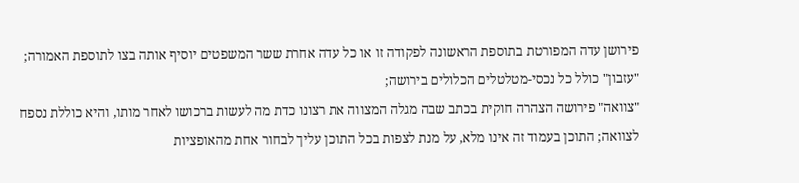פירושן עדה המפורטת בתוספת הראשונה לפקודה זו או כל עדה אחרת ששר המשפטים יוסיף אותה בצו לתוספת האמורה;
"עזבון" כולל כל נכסי-מטלטלים הכלולים בירושה;
"צוואה" פירושה הצהרה חוקית בכתב שבה מגלה המצווה את רצונו כדת מה לעשות ברכושו לאחר מותו, והיא כוללת נספח לצוואה; התוכן בעמוד זה אינו מלא, על מנת לצפות בכל התוכן עליך לבחור אחת מהאופציות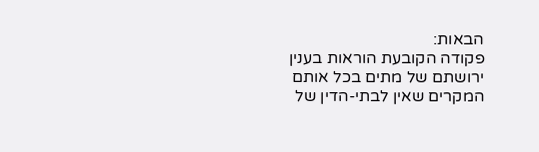הבאות:
פקודה הקובעת הוראות בענין ירושתם של מתים בכל אותם המקרים שאין לבתי-הדין של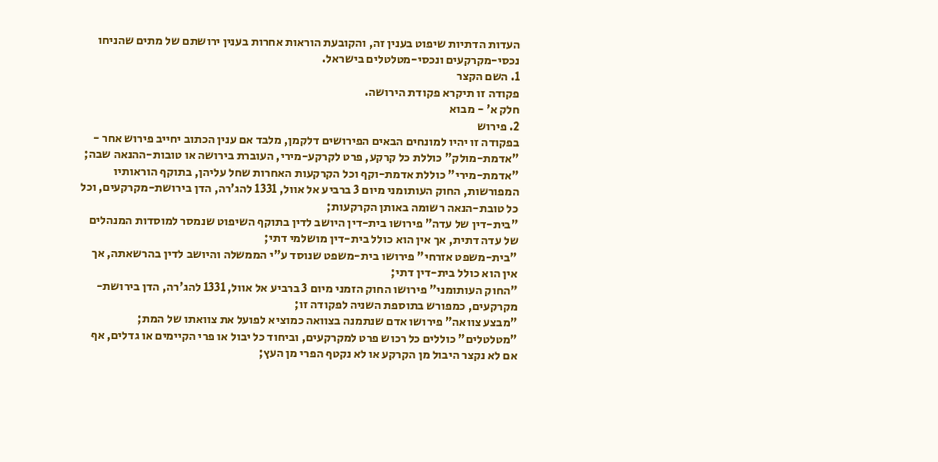העדות הדתיות שיפוט בענין זה, והקובעת הוראות אחרות בענין ירושתם של מתים שהניחו נכסי-מקרקעים ונכסי-מטלטלים בישראל.
1. השם הקצר
פקודה זו תיקרא פקודת הירושה.
חלק א' - מבוא
2. פירוש
בפקודה זו יהיו למונחים הבאים הפירושים דלקמן, מלבד אם ענין הכתוב יחייב פירוש אחר -
"אדמת-מולק" כוללת כל קרקע, פרט לקרקע-מירי, העוברת בירושה או טובות-ההנאה שבה;
"אדמת-מירי" כוללת אדמת-וקף וכל הקרקעות האחרות שחל עליהן, בתוקף הוראותיו המפורשות, החוק העותומני מיום 3 ברביע אל אוול, 1331 להג'רה, הדן בירושת-מקרקעים, וכל כל טובת-הנאה רשומה באותן הקרקעות;
"בית-דין של עדה" פירושו בית-דין היושב לדין בתוקף השיפוט שנמסר למוסדות המנהלים של עדה דתית, אך אין הוא כולל בית-דין מושלמי דתי;
"בית-משפט אזרחי" פירושו בית-משפט שנוסד ע"י הממשלה והיושב לדין בהרשאתה, אך אין הוא כולל בית-דין דתי;
"החוק העותומני" פירושו החוק הזמני מיום 3 ברביע אל אוול, 1331 להג'רה, הדן בירושת-מקרקעים, כמפורש בתוספת השניה לפקודה זו;
"מבצע צוואה" פירושו אדם שנתמנה בצוואה כמוציא לפועל את צוואתו של המת;
"מטלטלים" כוללים כל רכוש פרט למקרקעים, וביחוד כל יבול או פרי הקיימים או גדלים, אף אם לא נקצר היבול מן הקרקע או לא נקטף הפרי מן העץ;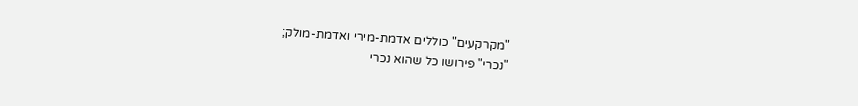"מקרקעים" כוללים אדמת-מירי ואדמת-מולק;
"נכרי" פירושו כל שהוא נכרי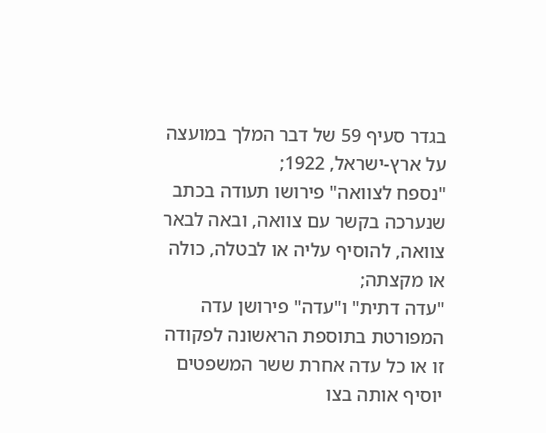בגדר סעיף 59 של דבר המלך במועצה על ארץ-ישראל, 1922;
"נספח לצוואה" פירושו תעודה בכתב שנערכה בקשר עם צוואה, ובאה לבאר צוואה, להוסיף עליה או לבטלה, כולה או מקצתה;
"עדה דתית" ו"עדה" פירושן עדה המפורטת בתוספת הראשונה לפקודה זו או כל עדה אחרת ששר המשפטים יוסיף אותה בצו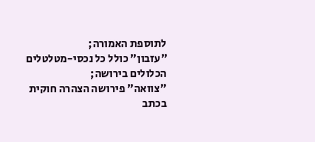לתוספת האמורה;
"עזבון" כולל כל נכסי-מטלטלים הכלולים בירושה;
"צוואה" פירושה הצהרה חוקית בכתב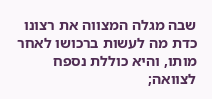שבה מגלה המצווה את רצונו כדת מה לעשות ברכושו לאחר מותו, והיא כוללת נספח לצוואה;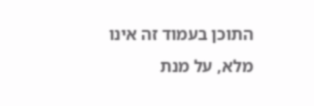התוכן בעמוד זה אינו מלא, על מנת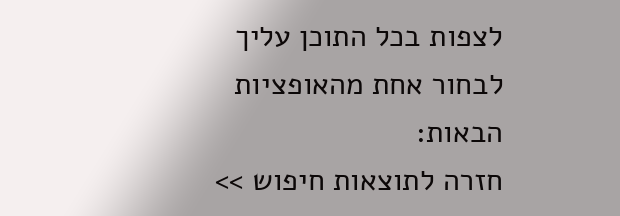לצפות בכל התוכן עליך לבחור אחת מהאופציות הבאות:
חזרה לתוצאות חיפוש >>